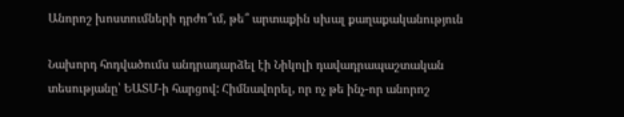Անորոշ խոստումների դրժո՞ւմ, թե՞ արտաքին սխալ քաղաքականություն

Նախորդ հոդվածումս անդրադարձել էի Նիկոլի դավադրապաշտական տեսությանը՝ ԵԱՏՄ-ի հարցով: Հիմնավորել, որ ոչ թե ինչ-որ անորոշ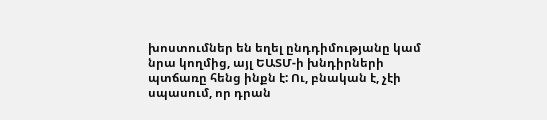խոստումներ են եղել ընդդիմությանը կամ նրա կողմից, այլ ԵԱՏՄ-ի խնդիրների պտճառը հենց ինքն է: Ու, բնական է, չէի սպասում, որ դրան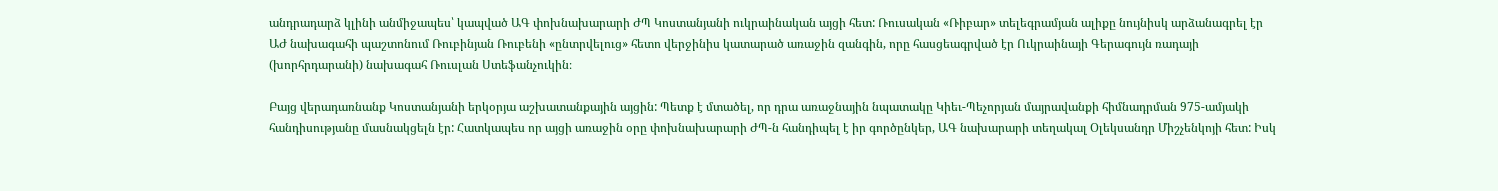անդրադարձ կլինի անմիջապես՝ կապված ԱԳ փոխնախարարի ԺՊ Կոստանյանի ուկրաինական այցի հետ: Ռուսական «Ռիբար» տելեգրամյան ալիքը նույնիսկ արձանագրել էր ԱԺ նախագահի պաշտոնում Ռուբինյան Ռուբենի «ընտրվելուց» հետո վերջինիս կատարած առաջին զանգին, որը հասցեագրված էր Ուկրաինայի Գերագույն ռադայի (խորհրդարանի) նախագահ Ռուսլան Ստեֆանչուկին։

Բայց վերադառնանք Կոստանյանի երկօրյա աշխատանքային այցին: Պետք է մտածել, որ դրա առաջնային նպատակը Կիեւ-Պեչորյան մայրավանքի հիմնադրման 975-ամյակի հանդիսությանը մասնակցելն էր: Հատկապես որ այցի առաջին օրը փոխնախարարի ԺՊ-ն հանդիպել է իր գործընկեր, ԱԳ նախարարի տեղակալ Օլեկսանդր Միշչենկոյի հետ: Իսկ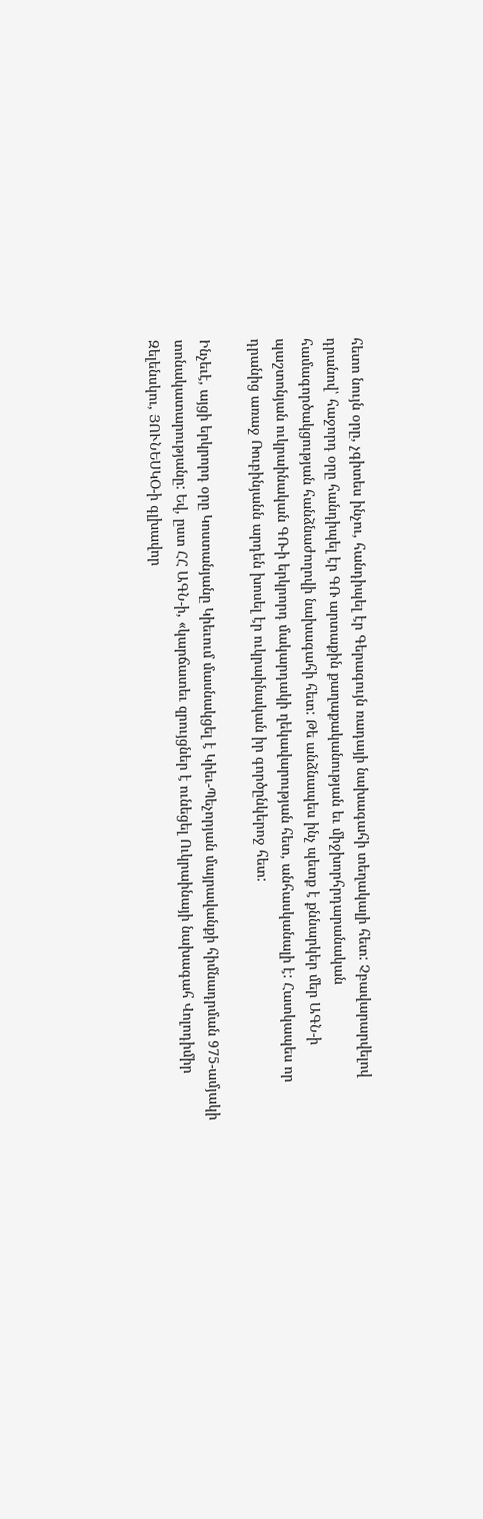հետո նույն օրը, չգիտես ինչու, հանդիպել էր Գերագույն ռադայի նախագահի տեղակալի հետ: Չբավարարվելով դրանով՝ հաջորդ օրը հանդիպել էր ԳՌ արտաքին քաղաքականության եւ միջխորհրդարանական համագործակցության հանձնաժողովի նախագահի հետ: Թե անձնապես ինչ պետք է քննարկեր մեր ԱԳՆ-ի պաշտոնյան ուկրաինական ԳՌ-ի երկրորդ մակարդակի ղեկավարության հետ, անհասկանալի է: Հատկապես որ դրանից առաջ Ռուբինյանն արդեն խոսել էր ուկրաինական իր գործընկերոջ հետ:

Ինչեւէ, այցի երկրորդ օրը Կոստանյանը Կիեւում մասնակցել է Կիեւ-Պեչորյան մայրավանքի հիմնադրման 975-ամյակի տոնակատարությանը: Եվ, ըստ ՀՀ ԱԳՆ-ի, «կարճատեւ զրույցներ է ունեցել Ուկրաինայի նախագահ Վոլոդիմիր Զելենսկու, ՅՈՒՆԵՍԿՕ-ի գլխավոր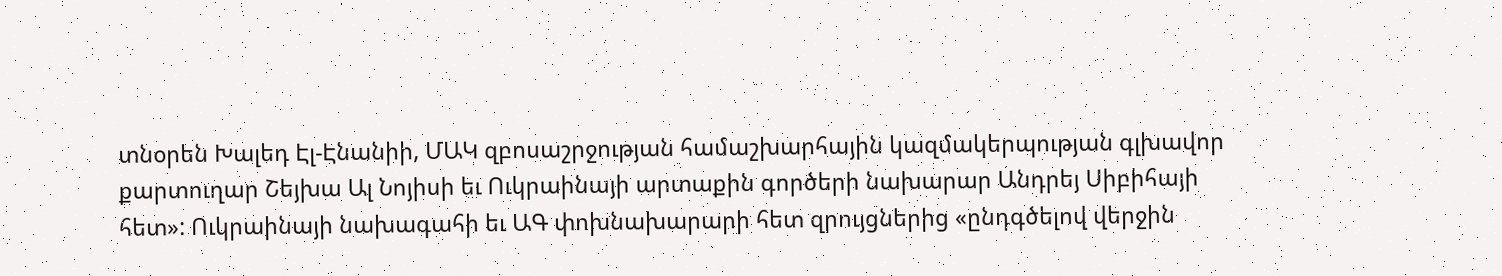տնօրեն Խալեդ Էլ-Էնանիի, ՄԱԿ զբոսաշրջության համաշխարհային կազմակերպության գլխավոր քարտուղար Շեյխա Ալ Նոյիսի եւ Ուկրաինայի արտաքին գործերի նախարար Անդրեյ Սիբիհայի հետ»: Ուկրաինայի նախագահի եւ ԱԳ փոխնախարարի հետ զրույցներից «ընդգծելով վերջին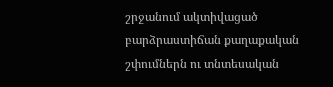շրջանում ակտիվացած բարձրաստիճան քաղաքական շփումներն ու տնտեսական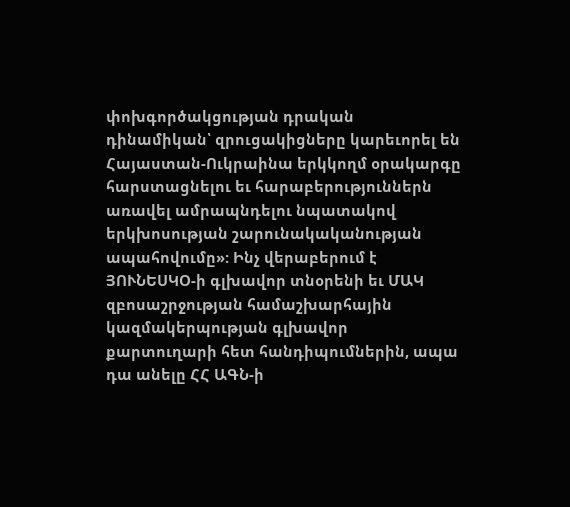փոխգործակցության դրական դինամիկան՝ զրուցակիցները կարեւորել են Հայաստան-Ուկրաինա երկկողմ օրակարգը հարստացնելու եւ հարաբերություններն առավել ամրապնդելու նպատակով երկխոսության շարունակականության ապահովումը»: Ինչ վերաբերում է ՅՈՒՆԵՍԿՕ-ի գլխավոր տնօրենի եւ ՄԱԿ զբոսաշրջության համաշխարհային կազմակերպության գլխավոր քարտուղարի հետ հանդիպումներին, ապա դա անելը ՀՀ ԱԳՆ-ի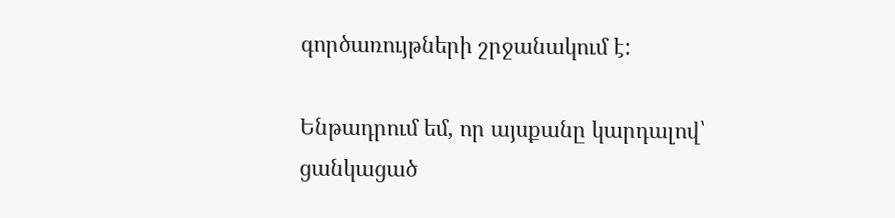գործառույթների շրջանակում է:

Ենթադրում եմ, որ այսքանը կարդալով՝ ցանկացած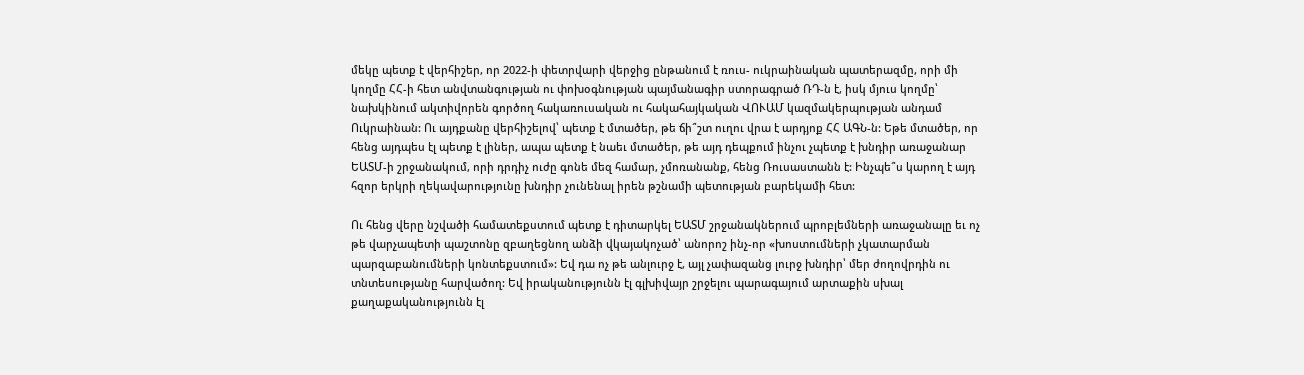մեկը պետք է վերհիշեր, որ 2022-ի փետրվարի վերջից ընթանում է ռուս- ուկրաինական պատերազմը, որի մի կողմը ՀՀ-ի հետ անվտանգության ու փոխօգնության պայմանագիր ստորագրած ՌԴ-ն է, իսկ մյուս կողմը՝ նախկինում ակտիվորեն գործող հակառուսական ու հակահայկական ՎՈՒԱՄ կազմակերպության անդամ Ուկրաինան: Ու այդքանը վերհիշելով՝ պետք է մտածեր, թե ճի՞շտ ուղու վրա է արդյոք ՀՀ ԱԳՆ-ն: Եթե մտածեր, որ հենց այդպես էլ պետք է լիներ, ապա պետք է նաեւ մտածեր, թե այդ դեպքում ինչու չպետք է խնդիր առաջանար ԵԱՏՄ-ի շրջանակում, որի դրդիչ ուժը գոնե մեզ համար, չմոռանանք, հենց Ռուսաստանն է: Ինչպե՞ս կարող է այդ հզոր երկրի ղեկավարությունը խնդիր չունենալ իրեն թշնամի պետության բարեկամի հետ:

Ու հենց վերը նշվածի համատեքստում պետք է դիտարկել ԵԱՏՄ շրջանակներում պրոբլեմների առաջանալը եւ ոչ թե վարչապետի պաշտոնը զբաղեցնող անձի վկայակոչած՝ անորոշ ինչ-որ «խոստումների չկատարման պարզաբանումների կոնտեքստում»: Եվ դա ոչ թե անլուրջ է, այլ չափազանց լուրջ խնդիր՝ մեր ժողովրդին ու տնտեսությանը հարվածող: Եվ իրականությունն էլ գլխիվայր շրջելու պարագայում արտաքին սխալ քաղաքականությունն էլ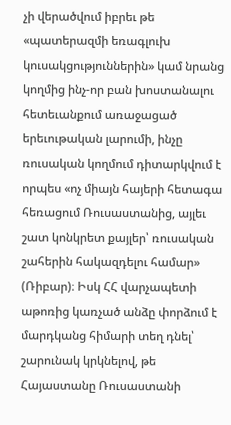չի վերածվում իբրեւ թե «պատերազմի եռագլուխ կուսակցություններին» կամ նրանց կողմից ինչ-որ բան խոստանալու հետեւանքում առաջացած երեւութական լարումի, ինչը ռուսական կողմում դիտարկվում է որպես «ոչ միայն հայերի հետագա հեռացում Ռուսաստանից, այլեւ շատ կոնկրետ քայլեր՝ ռուսական շահերին հակազդելու համար» (Ռիբար)։ Իսկ ՀՀ վարչապետի աթոռից կառչած անձը փորձում է մարդկանց հիմարի տեղ դնել՝ շարունակ կրկնելով, թե Հայաստանը Ռուսաստանի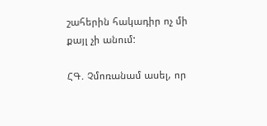շահերին հակադիր ոչ մի քայլ չի անում:

ՀԳ. Չմոռանամ ասել, որ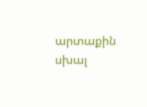արտաքին սխալ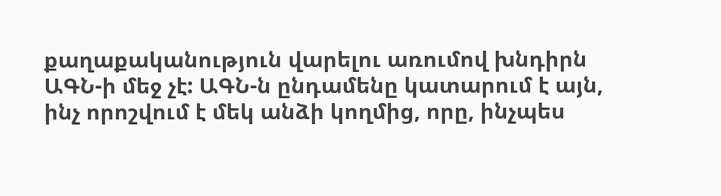քաղաքականություն վարելու առումով խնդիրն ԱԳՆ-ի մեջ չէ: ԱԳՆ-ն ընդամենը կատարում է այն, ինչ որոշվում է մեկ անձի կողմից, որը, ինչպես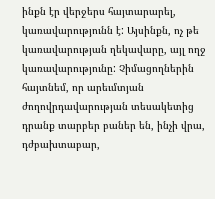ինքն էր վերջերս հայտարարել, կառավարությունն է: Այսինքն, ոչ թե կառավարության ղեկավարը, այլ ողջ կառավարությունը: Չիմացողներին հայտնեմ, որ արեւմտյան ժողովրդավարության տեսակետից դրանք տարբեր բաներ են, ինչի վրա, դժբախտաբար,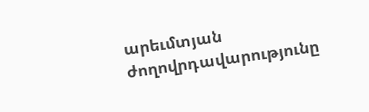արեւմտյան ժողովրդավարությունը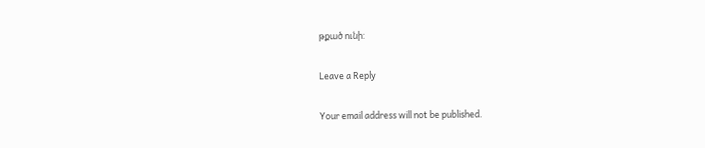թքած ունի:

Leave a Reply

Your email address will not be published.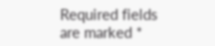Required fields are marked *